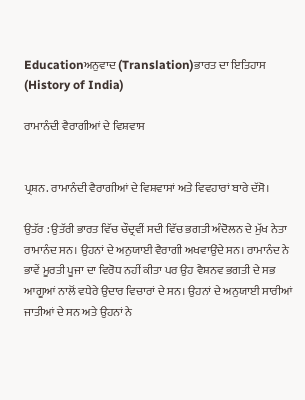Educationਅਨੁਵਾਦ (Translation)ਭਾਰਤ ਦਾ ਇਤਿਹਾਸ (History of India)

ਰਾਮਾਨੰਦੀ ਵੈਰਾਗੀਆਂ ਦੇ ਵਿਸ਼ਵਾਸ


ਪ੍ਰਸ਼ਨ. ਰਾਮਾਨੰਦੀ ਵੈਰਾਗੀਆਂ ਦੇ ਵਿਸ਼ਵਾਸਾਂ ਅਤੇ ਵਿਵਹਾਰਾਂ ਬਾਰੇ ਦੱਸੋ।

ਉਤੱਰ : ਉਤੱਰੀ ਭਾਰਤ ਵਿੱਚ ਚੌਦ੍ਰਵੀਂ ਸਦੀ ਵਿੱਚ ਭਗਤੀ ਅੰਦੋਲਨ ਦੇ ਮੁੱਖ ਨੇਤਾ ਰਾਮਾਨੰਦ ਸਨ। ਉਹਨਾਂ ਦੇ ਅਨੁਯਾਈ ਵੈਰਾਗੀ ਅਖਵਾਉਂਦੇ ਸਨ। ਰਾਮਾਨੰਦ ਨੇ ਭਾਵੇਂ ਮੂਰਤੀ ਪੂਜਾ ਦਾ ਵਿਰੋਧ ਨਹੀਂ ਕੀਤਾ ਪਰ ਉਹ ਵੈਸ਼ਨਵ ਭਗਤੀ ਦੇ ਸਭ ਆਗੂਆਂ ਨਾਲੋਂ ਵਧੇਰੇ ਉਦਾਰ ਵਿਚਾਰਾਂ ਦੇ ਸਨ। ਉਹਨਾਂ ਦੇ ਅਨੁਯਾਈ ਸਾਰੀਆਂ ਜਾਤੀਆਂ ਦੇ ਸਨ ਅਤੇ ਉਹਨਾਂ ਨੇ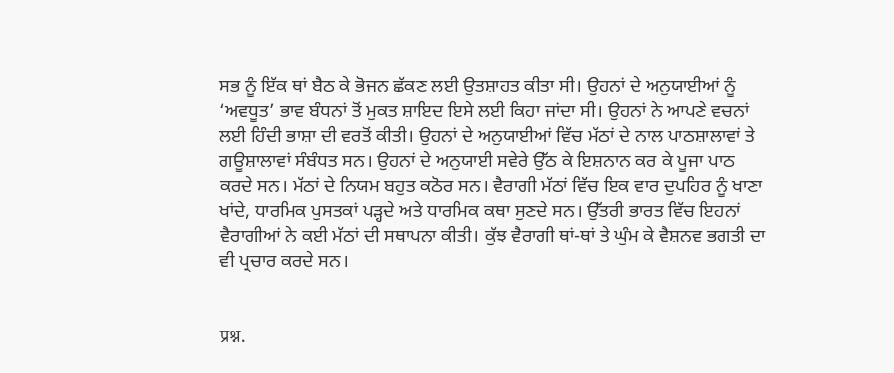ਸਭ ਨੂੰ ਇੱਕ ਥਾਂ ਬੈਠ ਕੇ ਭੋਜਨ ਛੱਕਣ ਲਈ ਉਤਸ਼ਾਹਤ ਕੀਤਾ ਸੀ। ਉਹਨਾਂ ਦੇ ਅਨੁਯਾਈਆਂ ਨੂੰ ‘ਅਵਧੂਤ’ ਭਾਵ ਬੰਧਨਾਂ ਤੋਂ ਮੁਕਤ ਸ਼ਾਇਦ ਇਸੇ ਲਈ ਕਿਹਾ ਜਾਂਦਾ ਸੀ। ਉਹਨਾਂ ਨੇ ਆਪਣੇ ਵਚਨਾਂ ਲਈ ਹਿੰਦੀ ਭਾਸ਼ਾ ਦੀ ਵਰਤੋਂ ਕੀਤੀ। ਉਹਨਾਂ ਦੇ ਅਨੁਯਾਈਆਂ ਵਿੱਚ ਮੱਠਾਂ ਦੇ ਨਾਲ ਪਾਠਸ਼ਾਲਾਵਾਂ ਤੇ ਗਊਸ਼ਾਲਾਵਾਂ ਸੰਬੰਧਤ ਸਨ। ਉਹਨਾਂ ਦੇ ਅਨੁਯਾਈ ਸਵੇਰੇ ਉੱਠ ਕੇ ਇਸ਼ਨਾਨ ਕਰ ਕੇ ਪੂਜਾ ਪਾਠ ਕਰਦੇ ਸਨ। ਮੱਠਾਂ ਦੇ ਨਿਯਮ ਬਹੁਤ ਕਠੋਰ ਸਨ। ਵੈਰਾਗੀ ਮੱਠਾਂ ਵਿੱਚ ਇਕ ਵਾਰ ਦੁਪਹਿਰ ਨੂੰ ਖਾਣਾ ਖਾਂਦੇ, ਧਾਰਮਿਕ ਪੁਸਤਕਾਂ ਪੜ੍ਹਦੇ ਅਤੇ ਧਾਰਮਿਕ ਕਥਾ ਸੁਣਦੇ ਸਨ। ਉੱਤਰੀ ਭਾਰਤ ਵਿੱਚ ਇਹਨਾਂ ਵੈਰਾਗੀਆਂ ਨੇ ਕਈ ਮੱਠਾਂ ਦੀ ਸਥਾਪਨਾ ਕੀਤੀ। ਕੁੱਝ ਵੈਰਾਗੀ ਥਾਂ-ਥਾਂ ਤੇ ਘੁੰਮ ਕੇ ਵੈਸ਼ਨਵ ਭਗਤੀ ਦਾ ਵੀ ਪ੍ਰਚਾਰ ਕਰਦੇ ਸਨ।


प्रश्न.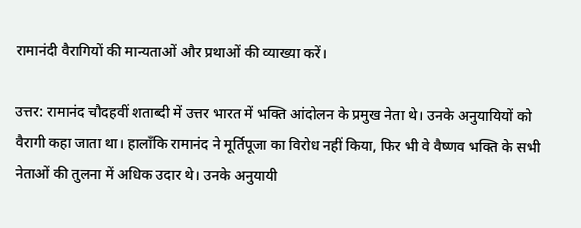रामानंदी वैरागियों की मान्यताओं और प्रथाओं की व्याख्या करें।

उत्तर: रामानंद चौदहवीं शताब्दी में उत्तर भारत में भक्ति आंदोलन के प्रमुख नेता थे। उनके अनुयायियों को वैरागी कहा जाता था। हालाँकि रामानंद ने मूर्तिपूजा का विरोध नहीं किया, फिर भी वे वैष्णव भक्ति के सभी नेताओं की तुलना में अधिक उदार थे। उनके अनुयायी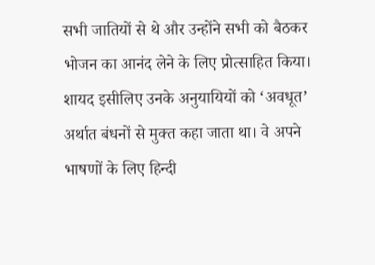सभी जातियों से थे और उन्होंने सभी को बैठकर भोजन का आनंद लेने के लिए प्रोत्साहित किया। शायद इसीलिए उनके अनुयायियों को ‘अवधूत’ अर्थात बंधनों से मुक्त कहा जाता था। वे अपने भाषणों के लिए हिन्दी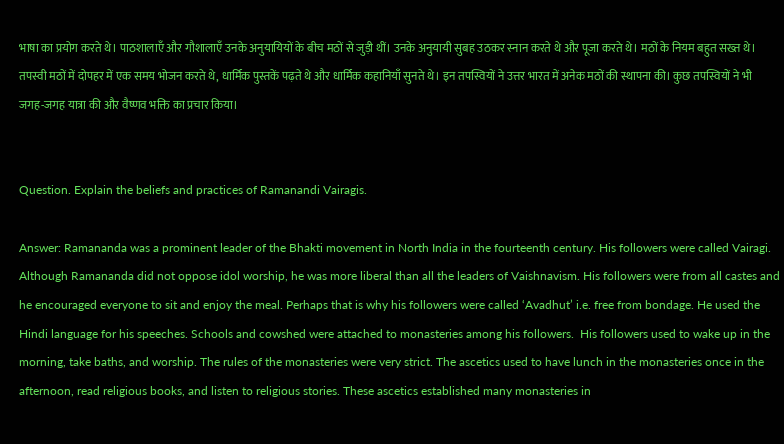भाषा का प्रयोग करते थे। पाठशालाएँ और गौशालाएँ उनके अनुयायियों के बीच मठों से जुड़ी थीं। उनके अनुयायी सुबह उठकर स्नान करते थे और पूजा करते थे। मठों के नियम बहुत सख्त थे।  तपस्वी मठों में दोपहर में एक समय भोजन करते थे, धार्मिक पुस्तकें पढ़ते थे और धार्मिक कहानियाँ सुनते थे। इन तपस्वियों ने उत्तर भारत में अनेक मठों की स्थापना की। कुछ तपस्वियों ने भी जगह-जगह यात्रा की और वैष्णव भक्ति का प्रचार किया।


Question. Explain the beliefs and practices of Ramanandi Vairagis.

Answer: Ramananda was a prominent leader of the Bhakti movement in North India in the fourteenth century. His followers were called Vairagi. Although Ramananda did not oppose idol worship, he was more liberal than all the leaders of Vaishnavism. His followers were from all castes and he encouraged everyone to sit and enjoy the meal. Perhaps that is why his followers were called ‘Avadhut’ i.e. free from bondage. He used the Hindi language for his speeches. Schools and cowshed were attached to monasteries among his followers.  His followers used to wake up in the morning, take baths, and worship. The rules of the monasteries were very strict. The ascetics used to have lunch in the monasteries once in the afternoon, read religious books, and listen to religious stories. These ascetics established many monasteries in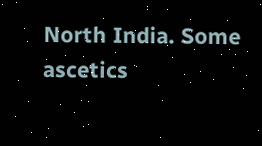North India. Some ascetics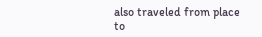also traveled from place to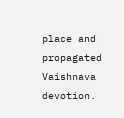place and propagated Vaishnava devotion.